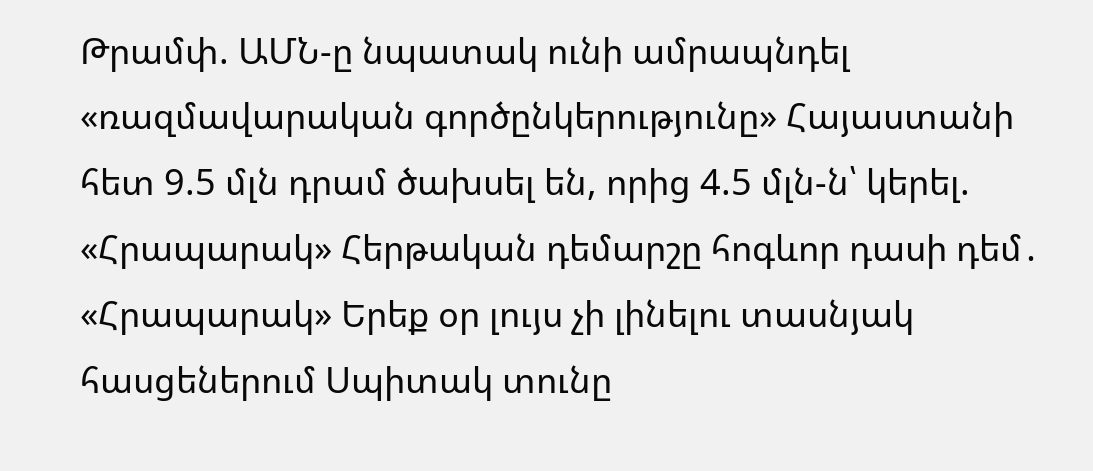Թրամփ. ԱՄՆ-ը նպատակ ունի ամրապնդել «ռազմավարական գործընկերությունը» Հայաստանի հետ 9.5 մլն դրամ ծախսել են, որից 4.5 մլն-ն՝ կերել. «Հրապարակ» Հերթական դեմարշը հոգևոր դասի դեմ․ «Հրապարակ» Երեք օր լույս չի լինելու տասնյակ հասցեներում Սպիտակ տունը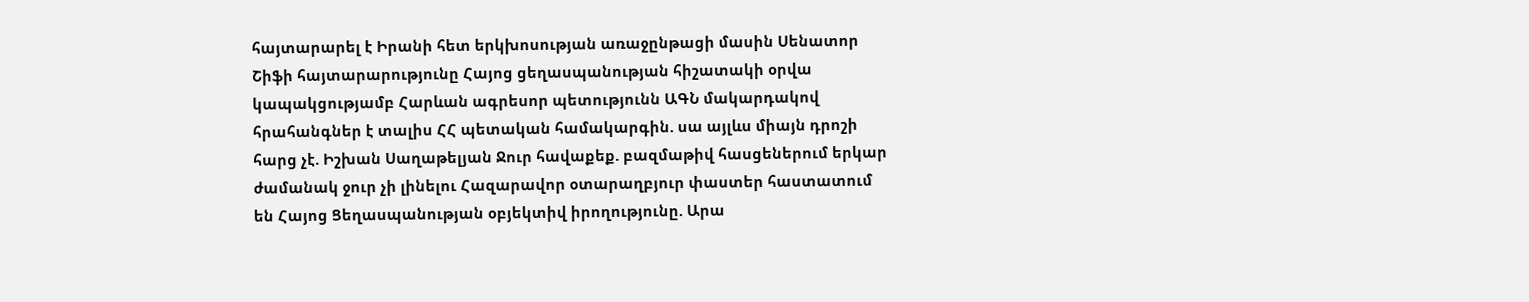հայտարարել է Իրանի հետ երկխոսության առաջընթացի մասին Սենատոր Շիֆի հայտարարությունը Հայոց ցեղասպանության հիշատակի օրվա կապակցությամբ Հարևան ագրեսոր պետությունն ԱԳՆ մակարդակով հրահանգներ է տալիս ՀՀ պետական համակարգին. սա այլևս միայն դրոշի հարց չէ. Իշխան Սաղաթելյան Ջուր հավաքեք. բազմաթիվ հասցեներում երկար ժամանակ ջուր չի լինելու Հազարավոր օտարաղբյուր փաստեր հաստատում են Հայոց Ցեղասպանության օբյեկտիվ իրողությունը. Արա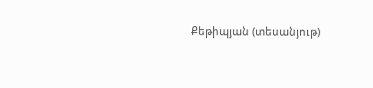Քեթիպյան (տեսանյութ)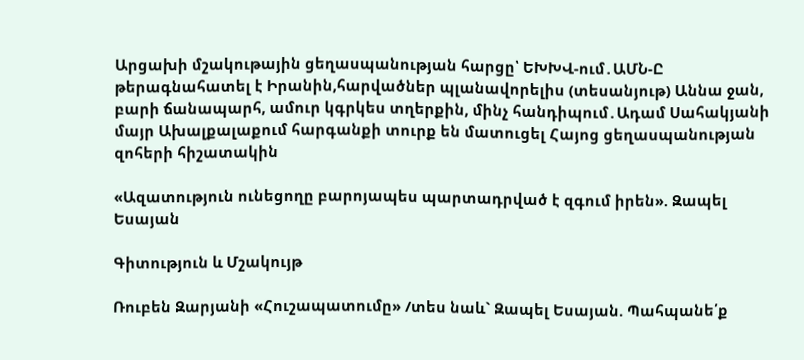Արցախի մշակութային ցեղասպանության հարցը՝ ԵԽԽՎ-ում․ԱՄՆ-Ը թերագնահատել է Իրանին,հարվածներ պլանավորելիս (տեսանյութ) Աննա ջան, բարի ճանապարհ, ամուր կգրկես տղերքին, մինչ հանդիպում․Ադամ Սահակյանի մայր Ախալքալաքում հարգանքի տուրք են մատուցել Հայոց ցեղասպանության զոհերի հիշատակին

«Ազատություն ունեցողը բարոյապես պարտադրված է զգում իրեն». Զապել Եսայան

Գիտություն և Մշակույթ

Ռուբեն Զարյանի «Հուշապատումը» /տես նաև` Զապել Եսայան. Պահպանե՛ք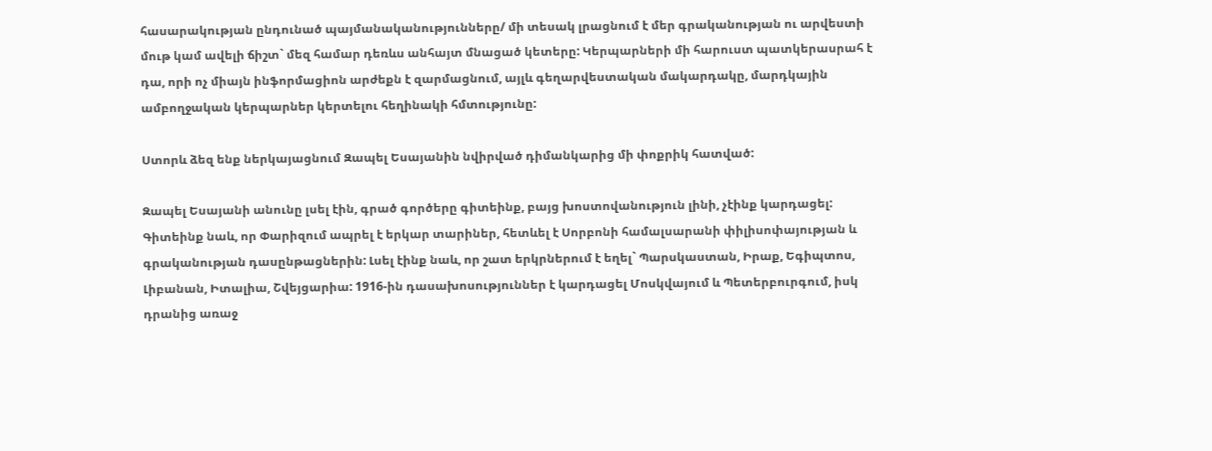հասարակության ընդունած պայմանականությունները/ մի տեսակ լրացնում է մեր գրականության ու արվեստի մութ կամ ավելի ճիշտ` մեզ համար դեռևս անհայտ մնացած կետերը: Կերպարների մի հարուստ պատկերասրահ է դա, որի ոչ միայն ինֆորմացիոն արժեքն է զարմացնում, այլև գեղարվեստական մակարդակը, մարդկային ամբողջական կերպարներ կերտելու հեղինակի հմտությունը:

Ստորև ձեզ ենք ներկայացնում Զապել Եսայանին նվիրված դիմանկարից մի փոքրիկ հատված:

Զապել Եսայանի անունը լսել էին, գրած գործերը գիտեինք, բայց խոստովանություն լինի, չէինք կարդացել: Գիտեինք նաև, որ Փարիզում ապրել է երկար տարիներ, հետևել է Սորբոնի համալսարանի փիլիսոփայության և գրականության դասընթացներին: Լսել էինք նաև, որ շատ երկրներում է եղել` Պարսկաստան, Իրաք, Եգիպտոս, Լիբանան, Իտալիա, Շվեյցարիա: 1916-ին դասախոսություններ է կարդացել Մոսկվայում և Պետերբուրգում, իսկ դրանից առաջ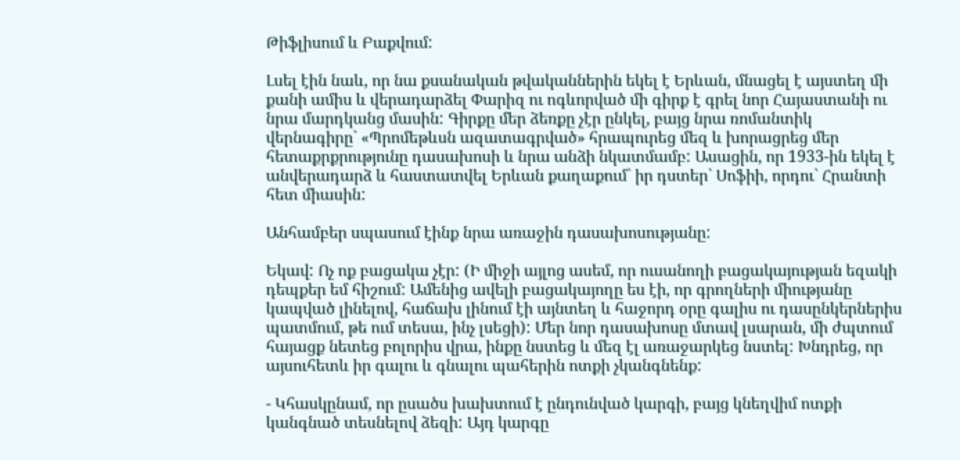Թիֆլիսում և Բաքվում:

Լսել էին նաև, որ նա քսանական թվականներին եկել է Երևան, մնացել է այստեղ մի քանի ամիս և վերադարձել Փարիզ ու ոգևորված մի գիրք է գրել նոր Հայաստանի ու նրա մարդկանց մասին: Գիրքը մեր ձեռքը չէր ընկել, բայց նրա ռոմանտիկ վերնագիրը` «Պրոմեթևսն ազատագրված» հրապուրեց մեզ և խորացրեց մեր հետաքրքրությունը դասախոսի և նրա անձի նկատմամբ: Ասացին, որ 1933-ին եկել է անվերադարձ և հաստատվել Երևան քաղաքում` իր դստեր` Սոֆիի, որդու` Հրանտի հետ միասին:

Անհամբեր սպասում էինք նրա առաջին դասախոսությանը:

Եկավ: Ոչ ոք բացակա չէր: (Ի միջի այլոց ասեմ, որ ուսանողի բացակայության եզակի դեպքեր եմ հիշում: Ամենից ավելի բացակայողը ես էի, որ գրողների միությանը կապված լինելով, հաճախ լինում էի այնտեղ և հաջորդ օրը գալիս ու դասընկերներիս պատմում, թե ում տեսա, ինչ լսեցի): Մեր նոր դասախոսը մտավ լսարան, մի ժպտում հայացք նետեց բոլորիս վրա, ինքը նստեց և մեզ էլ առաջարկեց նստել: Խնդրեց, որ այսուհետև իր գալու և գնալու պահերին ոտքի չկանգնենք:

- Կհասկընամ, որ ըսածս խախտում է ընդունված կարգի, բայց կնեղվիմ ոտքի կանգնած տեսնելով ձեզի: Այդ կարգը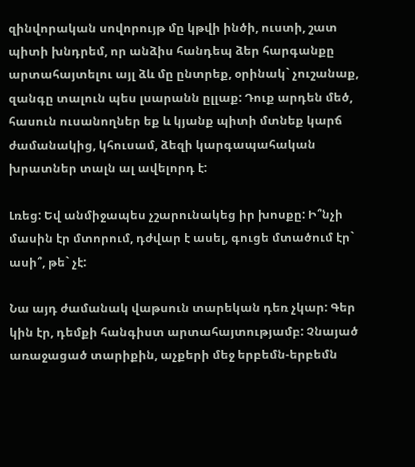զինվորական սովորույթ մը կթվի ինծի, ուստի, շատ պիտի խնդրեմ, որ անձիս հանդեպ ձեր հարգանքը արտահայտելու այլ ձև մը ընտրեք, օրինակ` չուշանաք, զանգը տալուն պես լսարանն ըլլաք: Դուք արդեն մեծ, հասուն ուսանողներ եք և կյանք պիտի մտնեք կարճ ժամանակից, կհուսամ, ձեզի կարգապահական խրատներ տալն ալ ավելորդ է:

Լռեց: Եվ անմիջապես չշարունակեց իր խոսքը: Ի՞նչի մասին էր մտորում, դժվար է ասել, գուցե մտածում էր` ասի՞, թե` չէ:

Նա այդ ժամանակ վաթսուն տարեկան դեռ չկար: Գեր կին էր, դեմքի հանգիստ արտահայտությամբ: Չնայած առաջացած տարիքին, աչքերի մեջ երբեմն-երբեմն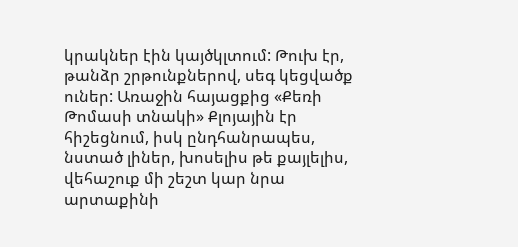կրակներ էին կայծկլտում: Թուխ էր, թանձր շրթունքներով, սեգ կեցվածք ուներ: Առաջին հայացքից «Քեռի Թոմասի տնակի» Քլոյային էր հիշեցնում, իսկ ընդհանրապես, նստած լիներ, խոսելիս թե քայլելիս, վեհաշուք մի շեշտ կար նրա արտաքինի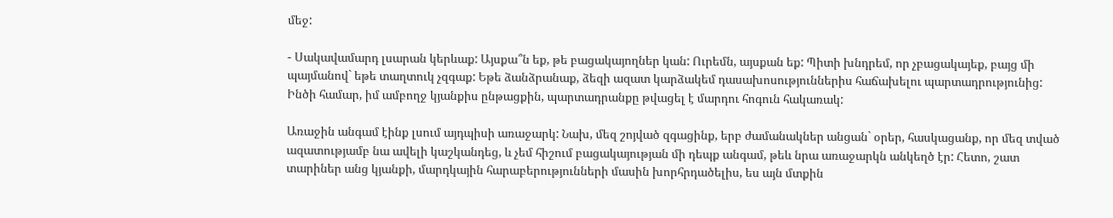մեջ:

- Սակավամարդ լսարան կերևաք: Այսքա՞ն եք, թե բացակայողներ կան: Ուրեմն, այսքան եք: Պիտի խնդրեմ, որ չբացակայեք, բայց մի պայմանով` եթե տաղտուկ չզգաք: Եթե ձանձրանաք, ձեզի ազատ կարձակեմ դասախոսություններիս հաճախելու պարտադրությունից: Ինծի համար, իմ ամբողջ կյանքիս ընթացքին, պարտադրանքը թվացել է մարդու հոգուն հակառակ:

Առաջին անգամ էինք լսում այդպիսի առաջարկ: Նախ, մեզ շոյված զգացինք, երբ ժամանակներ անցան` օրեր, հասկացանք, որ մեզ տված ազատությամբ նա ավելի կաշկանդեց, և չեմ հիշում բացակայության մի դեպք անգամ, թեև նրա առաջարկն անկեղծ էր: Հետո, շատ տարիներ անց կյանքի, մարդկային հարաբերությունների մասին խորհրդածելիս, ես այն մտքին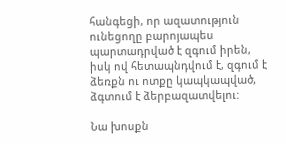հանգեցի, որ ազատություն ունեցողը բարոյապես պարտադրված է զգում իրեն, իսկ ով հետապնդվում է, զգում է ձեռքն ու ոտքը կապկապված, ձգտում է ձերբազատվելու:

Նա խոսքն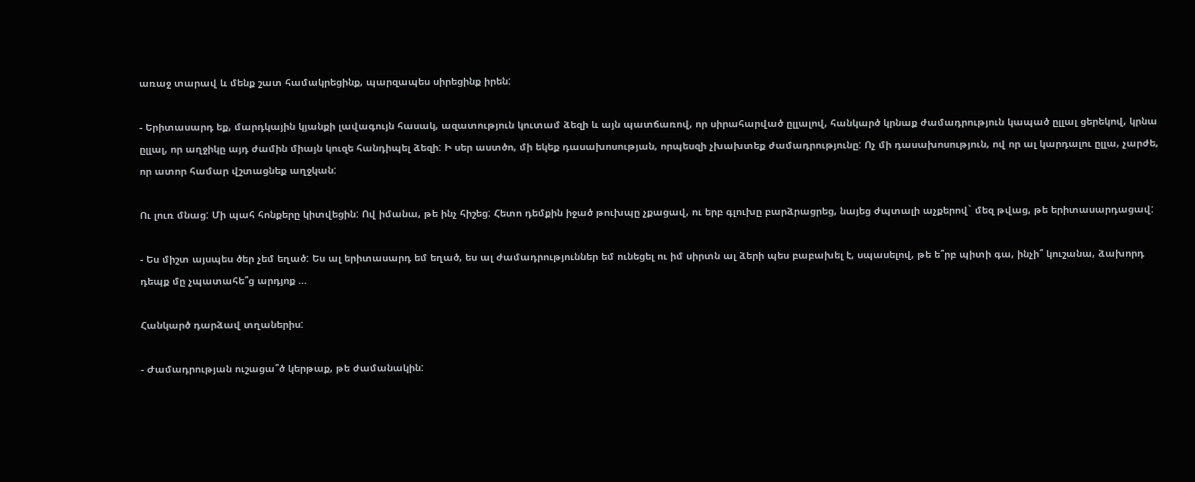առաջ տարավ և մենք շատ համակրեցինք, պարզապես սիրեցինք իրեն:

- Երիտասարդ եք, մարդկային կյանքի լավագույն հասակ, ազատություն կուտամ ձեզի և այն պատճառով, որ սիրահարված ըլլալով, հանկարծ կրնաք ժամադրություն կապած ըլլալ ցերեկով, կրնա ըլլալ, որ աղջիկը այդ ժամին միայն կուզե հանդիպել ձեզի: Ի սեր աստծո, մի եկեք դասախոսության, որպեսզի չխախտեք ժամադրությունը: Ոչ մի դասախոսություն, ով որ ալ կարդալու ըլլա, չարժե, որ ատոր համար վշտացնեք աղջկան:

Ու լուռ մնաց: Մի պահ հոնքերը կիտվեցին: Ով իմանա, թե ինչ հիշեց: Հետո դեմքին իջած թուխպը չքացավ, ու երբ գլուխը բարձրացրեց, նայեց ժպտալի աչքերով` մեզ թվաց, թե երիտասարդացավ:

- Ես միշտ այսպես ծեր չեմ եղած: Ես ալ երիտասարդ եմ եղած, ես ալ ժամադրություններ եմ ունեցել ու իմ սիրտն ալ ձերի պես բաբախել է, սպասելով, թե ե՞րբ պիտի գա, ինչի՞ կուշանա, ձախորդ դեպք մը չպատահե՞ց արդյոք …

Հանկարծ դարձավ տղաներիս:

- Ժամադրության ուշացա՞ծ կերթաք, թե ժամանակին: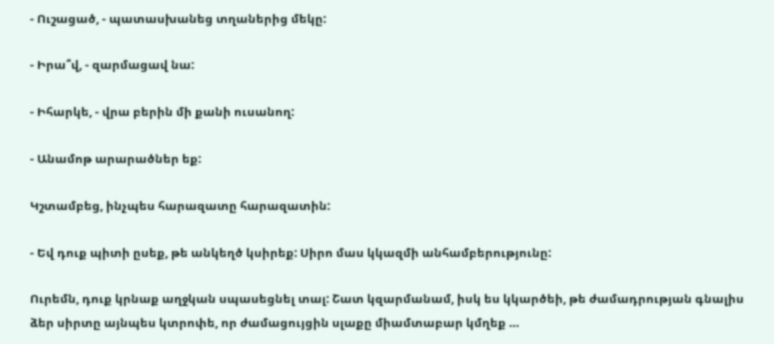- Ուշացած, - պատասխանեց տղաներից մեկը:

- Իրա՞վ, - զարմացավ նա:

- Իհարկե, - վրա բերին մի քանի ուսանող:

- Անամոթ արարածներ եք:

Կշտամբեց, ինչպես հարազատը հարազատին:

- Եվ դուք պիտի ըսեք, թե անկեղծ կսիրեք: Սիրո մաս կկազմի անհամբերությունը:

Ուրեմն, դուք կրնաք աղջկան սպասեցնել տալ: Շատ կզարմանամ, իսկ ես կկարծեի, թե ժամադրության գնալիս ձեր սիրտը այնպես կտրոփե, որ ժամացույցին սլաքը միամտաբար կմղեք …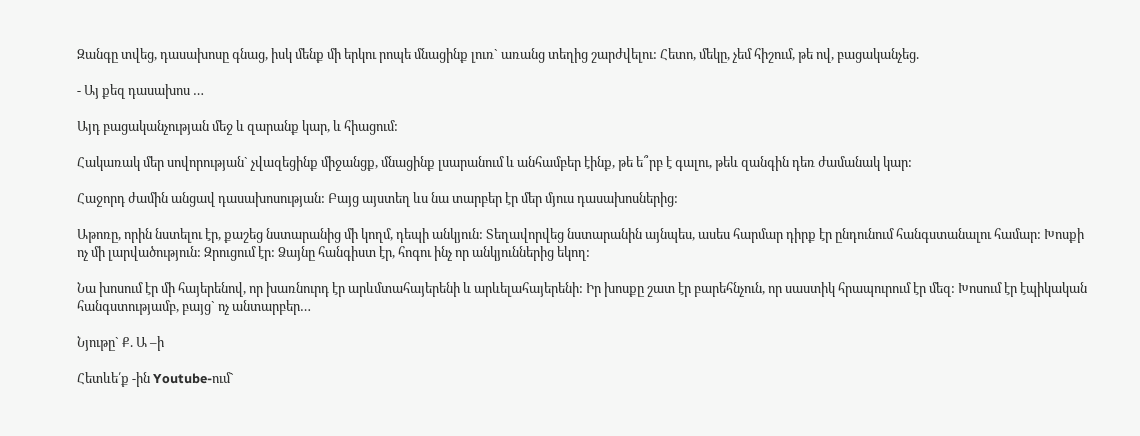Զանգը տվեց, դասախոսը գնաց, իսկ մենք մի երկու րոպե մնացինք լուռ` առանց տեղից շարժվելու: Հետո, մեկը, չեմ հիշում, թե ով, բացականչեց.

- Այ քեզ դասախոս …

Այդ բացականչության մեջ և զարանք կար, և հիացում:

Հակառակ մեր սովորության` չվազեցինք միջանցք, մնացինք լսարանում և անհամբեր էինք, թե ե՞րբ է գալու, թեև զանգին դեռ ժամանակ կար:

Հաջորդ ժամին անցավ դասախոսության: Բայց այստեղ ևս նա տարբեր էր մեր մյուս դասախոսներից:

Աթոռը, որին նստելու էր, քաշեց նստարանից մի կողմ, դեպի անկյուն: Տեղավորվեց նստարանին այնպես, ասես հարմար դիրք էր ընդունում հանգստանալու համար: Խոսքի ոչ մի լարվածություն: Զրուցում էր: Ձայնը հանգիստ էր, հոգու ինչ որ անկյուններից եկող:

Նա խոսում էր մի հայերենով, որ խառնուրդ էր արևմտահայերենի և արևելահայերենի: Իր խոսքը շատ էր բարեհնչուն, որ սաստիկ հրապուրում էր մեզ: Խոսում էր էպիկական հանգստությամբ, բայց` ոչ անտարբեր…

Նյութը` Ք. Ա –ի

Հետևե՛ք -ին Youtube-ում`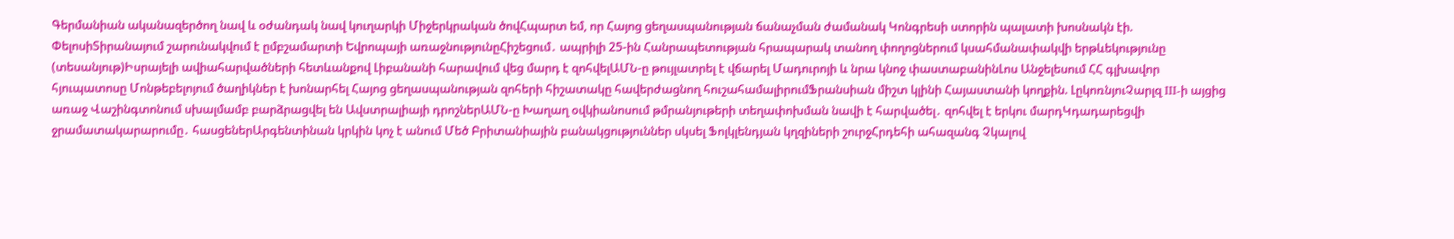Գերմանիան ականազերծող նավ և օժանդակ նավ կուղարկի Միջերկրական ծովՀպարտ եմ, որ Հայոց ցեղասպանության ճանաչման ժամանակ Կոնգրեսի ստորին պալատի խոսնակն էի. ՓելոսիՏիրանայում շարունակվում է ըմբշամարտի Եվրոպայի առաջնությունըՀիշեցում․ ապրիլի 25-ին Հանրապետության հրապարակ տանող փողոցներում կսահմանափակվի երթևեկությունը (տեսանյութ)Իսրայելի ավիահարվածների հետևանքով Լիբանանի հարավում վեց մարդ է զոհվելԱՄՆ-ը թույլատրել է վճարել Մադուրոյի և նրա կնոջ փաստաբանինԼոս Անջելեսում ՀՀ գլխավոր հյուպատոսը Մոնթեբելոյում ծաղիկներ է խոնարհել Հայոց ցեղասպանության զոհերի հիշատակը հավերժացնող հուշահամալիրումՖրանսիան միշտ կլինի Հայաստանի կողքին. ԼըկոռնյուՉարլզ III-ի այցից առաջ Վաշինգտոնում սխալմամբ բարձրացվել են Ավստրալիայի դրոշներԱՄՆ-ը Խաղաղ օվկիանոսում թմրանյութերի տեղափոխման նավի է հարվածել․ զոհվել է երկու մարդԿդադարեցվի ջրամատակարարումը․ հասցեներԱրգենտինան կրկին կոչ է անում Մեծ Բրիտանիային բանակցություններ սկսել Ֆոլկլենդյան կղզիների շուրջՀրդեհի ահազանգ Չկալով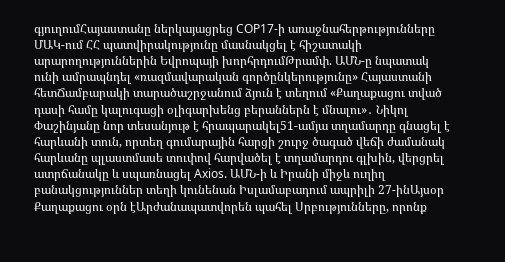գյուղումՀայաստանը ներկայացրեց COP17-ի առաջնահերթությունները ՄԱԿ-ում ՀՀ պատվիրակությունը մասնակցել է հիշատակի արարողություններին Եվրոպայի խորհրդումԹրամփ. ԱՄՆ-ը նպատակ ունի ամրապնդել «ռազմավարական գործընկերությունը» Հայաստանի հետՃամբարակի տարածաշրջանում ձյուն է տեղում «Քաղաքացու տված դասի համը կալուգացի օլիգարխենց բերաններն է մնալու»․ Նիկոլ Փաշինյանը նոր տեսանյութ է հրապարակել51-ամյա տղամարդը գնացել է հարևանի տուն, որտեղ գումարային հարցի շուրջ ծագած վեճի ժամանակ հարևանը պլաստմասե տուփով հարվածել է տղամարդու գլխին, վերցրել  ատրճանակը և սպառնացել Axios. ԱՄՆ-ի և Իրանի միջև ուղիղ բանակցություններ տեղի կունենան Իսլամաբադում ապրիլի 27-ինԱյսօր Քաղաքացու օրն էԱրժանապատվորեն պահել Սրբությունները, որոնք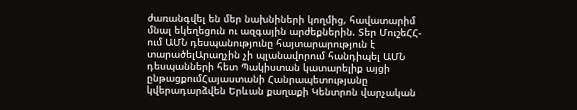ժառանգվել են մեր նախնիների կողմից, հավատարիմ մնալ եկեղեցուն ու ազգային արժեքներին. Տեր ՄուշեՀՀ-ում ԱՄՆ դեսպանությունը հայտարարություն է տարածելԱրաղչին չի պլանավորում հանդիպել ԱՄՆ դեսպանների հետ Պակիստան կատարելիք այցի ընթացքումՀայաստանի Հանրապետությանը կվերադարձվեն Երևան քաղաքի Կենտրոն վարչական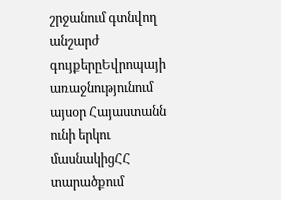շրջանում գտնվող անշարժ գույքերըԵվրոպայի առաջնությունում այսօր Հայաստանն ունի երկու մասնակիցՀՀ տարածքում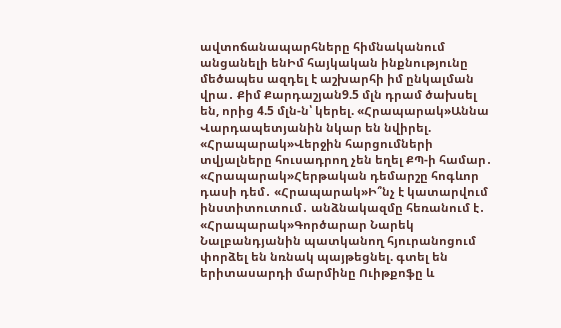ավտոճանապարհները հիմնականում անցանելի ենԻմ հայկական ինքնությունը մեծապես ազդել է աշխարհի իմ ընկալման վրա․ Քիմ Քարդաշյան9.5 մլն դրամ ծախսել են, որից 4.5 մլն-ն՝ կերել. «Հրապարակ»Աննա Վարդապետյանին նկար են նվիրել. «Հրապարակ»Վերջին հարցումների տվյալները հուսադրող չեն եղել ՔՊ-ի համար․ «Հրապարակ»Հերթական դեմարշը հոգևոր դասի դեմ․ «Հրապարակ»Ի՞նչ է կատարվում ինստիտուտում․ անձնակազմը հեռանում է․ «Հրապարակ»Գործարար Նարեկ Նալբանդյանին պատկանող հյուրանոցում փորձել են նռնակ պայթեցնել. գտել են երիտասարդի մարմինը Ուիթքոֆը և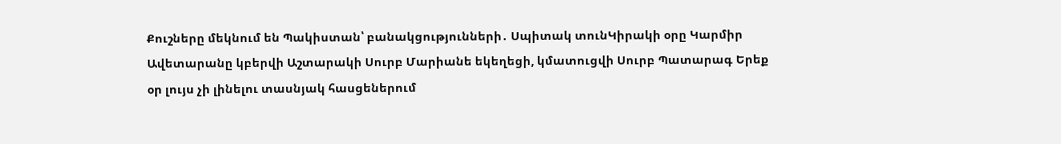Քուշները մեկնում են Պակիստան՝ բանակցությունների․ Սպիտակ տունԿիրակի օրը Կարմիր Ավետարանը կբերվի Աշտարակի Սուրբ Մարիանե եկեղեցի, կմատուցվի Սուրբ Պատարագ Երեք օր լույս չի լինելու տասնյակ հասցեներում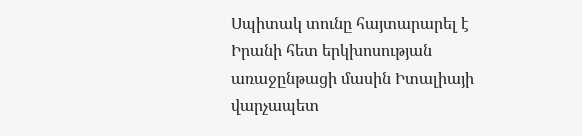Սպիտակ տունը հայտարարել է Իրանի հետ երկխոսության առաջընթացի մասին Իտալիայի վարչապետ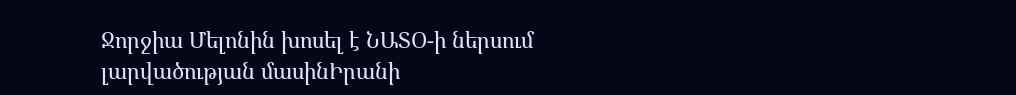Ջորջիա Մելոնին խոսել է ՆԱՏՕ-ի ներսում լարվածության մասինԻրանի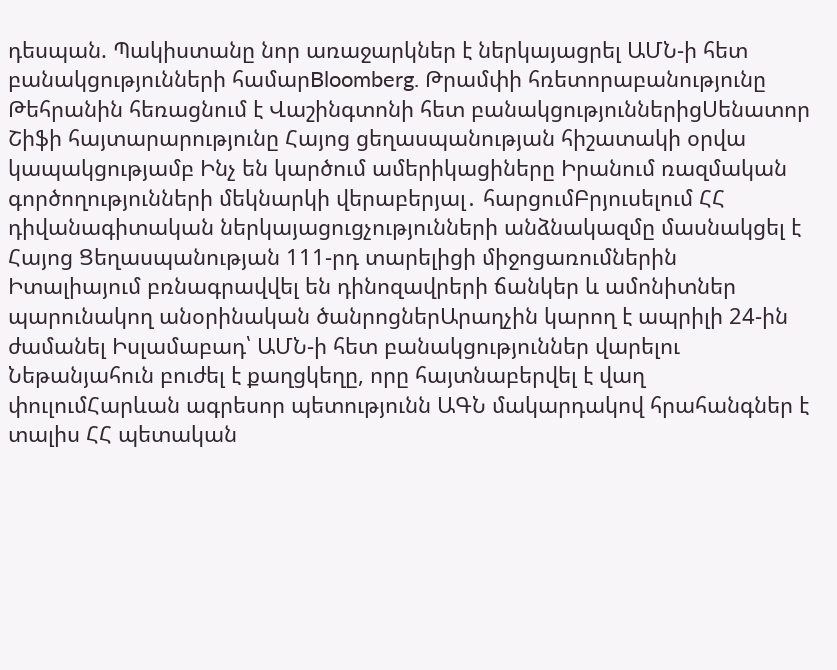դեսպան. Պակիստանը նոր առաջարկներ է ներկայացրել ԱՄՆ-ի հետ բանակցությունների համարBloomberg. Թրամփի հռետորաբանությունը Թեհրանին հեռացնում է Վաշինգտոնի հետ բանակցություններիցՍենատոր Շիֆի հայտարարությունը Հայոց ցեղասպանության հիշատակի օրվա կապակցությամբ Ինչ են կարծում ամերիկացիները Իրանում ռազմական գործողությունների մեկնարկի վերաբերյալ․ հարցումԲրյուսելում ՀՀ դիվանագիտական ներկայացուցչությունների անձնակազմը մասնակցել է Հայոց Ցեղասպանության 111-րդ տարելիցի միջոցառումներին Իտալիայում բռնագրավվել են դինոզավրերի ճանկեր և ամոնիտներ պարունակող անօրինական ծանրոցներԱրաղչին կարող է ապրիլի 24-ին ժամանել Իսլամաբադ՝ ԱՄՆ-ի հետ բանակցություններ վարելու Նեթանյահուն բուժել է քաղցկեղը, որը հայտնաբերվել է վաղ փուլումՀարևան ագրեսոր պետությունն ԱԳՆ մակարդակով հրահանգներ է տալիս ՀՀ պետական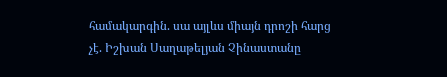համակարգին. սա այլևս միայն դրոշի հարց չէ. Իշխան Սաղաթելյան Չինաստանը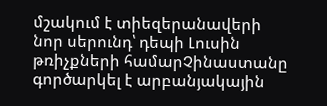մշակում է տիեզերանավերի նոր սերունդ՝ դեպի Լուսին թռիչքների համարՉինաստանը գործարկել է արբանյակային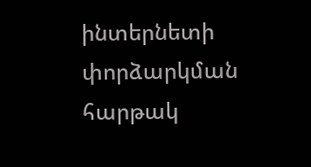ինտերնետի փորձարկման հարթակ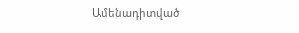Ամենադիտված